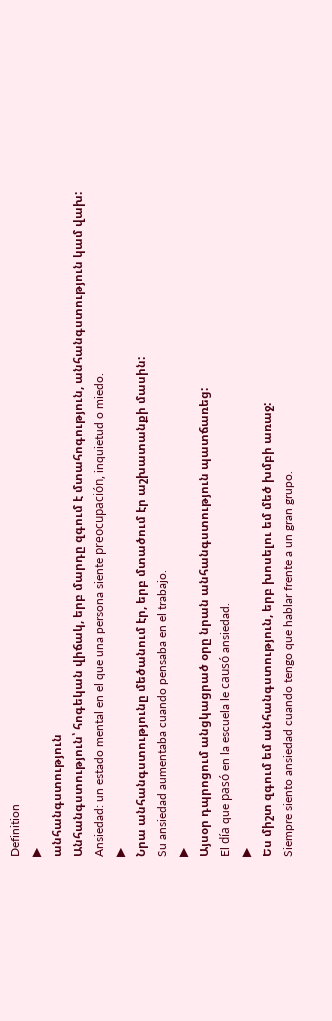Definition
▶
անհանգստություն
Անհանգստություն՝ հոգեկան վիճակ, երբ մարդը զգում է մտահոգություն, անհանգստություն կամ վախ:
Ansiedad: un estado mental en el que una persona siente preocupación, inquietud o miedo.
▶
Նրա անհանգստությունը մեծանում էր, երբ մտածում էր աշխատանքի մասին:
Su ansiedad aumentaba cuando pensaba en el trabajo.
▶
Այսօր դպրոցում անցկացրած օրը նրան անհանգստություն պատճառեց:
El día que pasó en la escuela le causó ansiedad.
▶
Ես միշտ զգում եմ անհանգստություն, երբ խոսելու եմ մեծ խմբի առաջ:
Siempre siento ansiedad cuando tengo que hablar frente a un gran grupo.